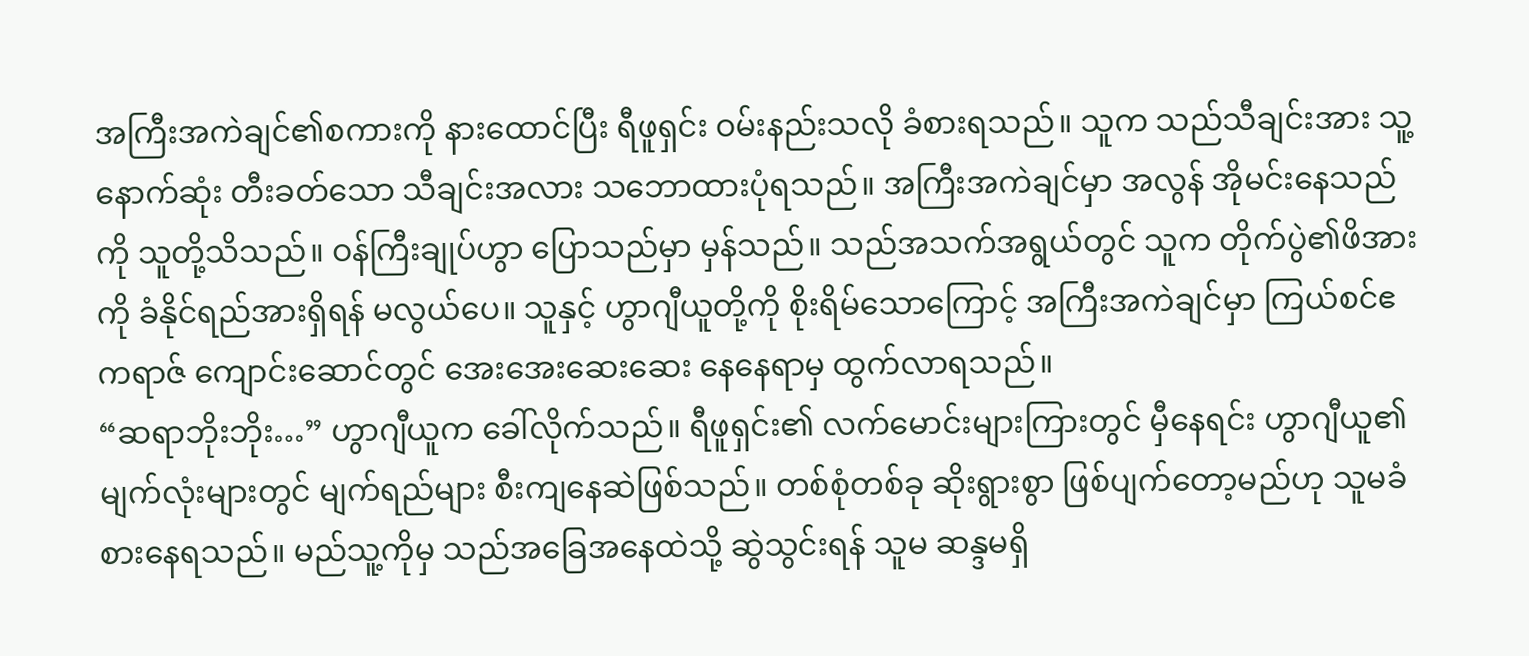အကြီးအကဲချင်၏စကားကို နားထောင်ပြီး ရီဖူရှင်း ဝမ်းနည်းသလို ခံစားရသည်။ သူက သည်သီချင်းအား သူ့နောက်ဆုံး တီးခတ်သော သီချင်းအလား သဘောထားပုံရသည်။ အကြီးအကဲချင်မှာ အလွန် အိုမင်းနေသည်ကို သူတို့သိသည်။ ဝန်ကြီးချုပ်ဟွာ ပြောသည်မှာ မှန်သည်။ သည်အသက်အရွယ်တွင် သူက တိုက်ပွဲ၏ဖိအားကို ခံနိုင်ရည်အားရှိရန် မလွယ်ပေ။ သူနှင့် ဟွာဂျီယူတို့ကို စိုးရိမ်သောကြောင့် အကြီးအကဲချင်မှာ ကြယ်စင်ဧကရာဇ် ကျောင်းဆောင်တွင် အေးအေးဆေးဆေး နေနေရာမှ ထွက်လာရသည်။
“ဆရာဘိုးဘိုး…” ဟွာဂျီယူက ခေါ်လိုက်သည်။ ရီဖူရှင်း၏ လက်မောင်းများကြားတွင် မှီနေရင်း ဟွာဂျီယူ၏မျက်လုံးများတွင် မျက်ရည်များ စီးကျနေဆဲဖြစ်သည်။ တစ်စုံတစ်ခု ဆိုးရွားစွာ ဖြစ်ပျက်တော့မည်ဟု သူမခံစားနေရသည်။ မည်သူ့ကိုမှ သည်အခြေအနေထဲသို့ ဆွဲသွင်းရန် သူမ ဆန္ဒမရှိ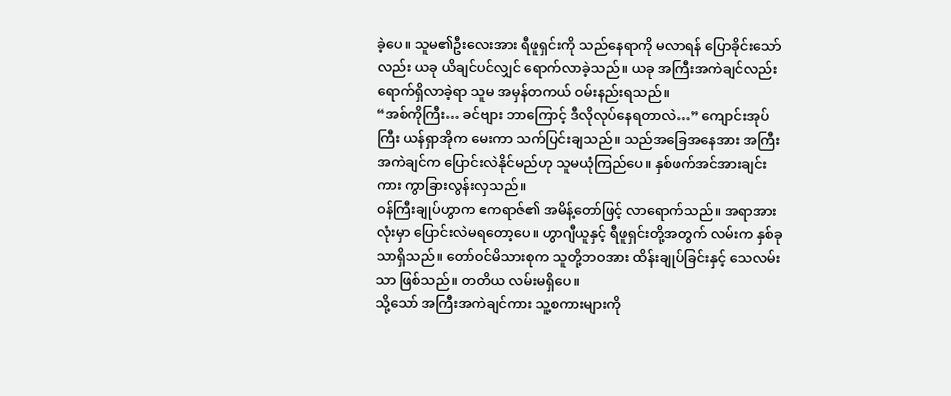ခဲ့ပေ။ သူမ၏ဦးလေးအား ရီဖူရှင်းကို သည်နေရာကို မလာရန် ပြောခိုင်းသော်လည်း ယခု ယိချင်ပင်လျှင် ရောက်လာခဲ့သည်။ ယခု အကြီးအကဲချင်လည်း ရောက်ရှိလာခဲ့ရာ သူမ အမှန်တကယ် ဝမ်းနည်းရသည်။
“အစ်ကိုကြီး… ခင်ဗျား ဘာကြောင့် ဒီလိုလုပ်နေရတာလဲ…” ကျောင်းအုပ်ကြီး ယန်ရှာအိုက မေးကာ သက်ပြင်းချသည်။ သည်အခြေအနေအား အကြီးအကဲချင်က ပြောင်းလဲနိုင်မည်ဟု သူမယုံကြည်ပေ။ နှစ်ဖက်အင်အားချင်းကား ကွာခြားလွန်းလှသည်။
ဝန်ကြီးချုပ်ဟွာက ဧကရာဇ်၏ အမိန့်တော်ဖြင့် လာရောက်သည်။ အရာအားလုံးမှာ ပြောင်းလဲမရတော့ပေ။ ဟွာဂျီယူနှင့် ရီဖူရှင်းတို့အတွက် လမ်းက နှစ်ခုသာရှိသည်။ တော်ဝင်မိသားစုက သူတို့ဘဝအား ထိန်းချုပ်ခြင်းနှင့် သေလမ်းသာ ဖြစ်သည်။ တတိယ လမ်းမရှိပေ။
သို့သော် အကြီးအကဲချင်ကား သူ့စကားများကို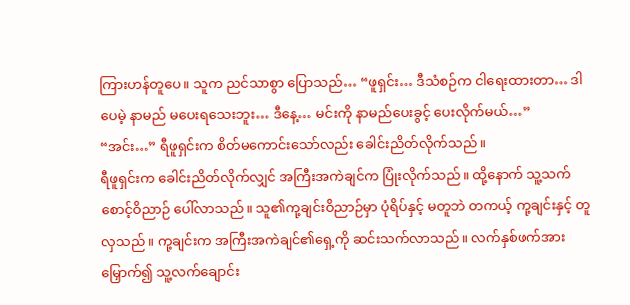ကြားဟန်တူပေ။ သူက ညင်သာစွာ ပြောသည်… “ဖူရှင်း… ဒီသံစဉ်က ငါရေးထားတာ… ဒါပေမဲ့ နာမည် မပေးရသေးဘူး… ဒီနေ့… မင်းကို နာမည်ပေးခွင့် ပေးလိုက်မယ်…”
“အင်း…” ရီဖူရှင်းက စိတ်မကောင်းသော်လည်း ခေါင်းညိတ်လိုက်သည်။
ရီဖူရှင်းက ခေါင်းညိတ်လိုက်လျှင် အကြီးအကဲချင်က ပြုံးလိုက်သည်။ ထို့နောက် သူ့သက်စောင့်ဝိညာဉ် ပေါ်လာသည်။ သူ၏ကု့ချင်းဝိညာဉ်မှာ ပုံရိပ်နှင့် မတူဘဲ တကယ့် ကု့ချင်းနှင့် တူလှသည်။ ကု့ချင်းက အကြီးအကဲချင်၏ရှေ့ကို ဆင်းသက်လာသည်။ လက်နှစ်ဖက်အား မြှောက်၍ သူ့လက်ချောင်း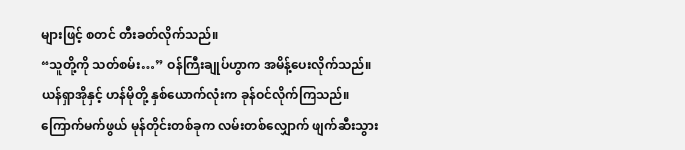များဖြင့် စတင် တီးခတ်လိုက်သည်။
“သူတို့ကို သတ်စမ်း…” ဝန်ကြီးချုပ်ဟွာက အမိန့်ပေးလိုက်သည်။ ယန်ရှာအိုနှင့် ဟန်မိုတို့ နှစ်ယောက်လုံးက ခုန်ဝင်လိုက်ကြသည်။ ကြောက်မက်ဖွယ် မုန်တိုင်းတစ်ခုက လမ်းတစ်လျှောက် ဖျက်ဆီးသွား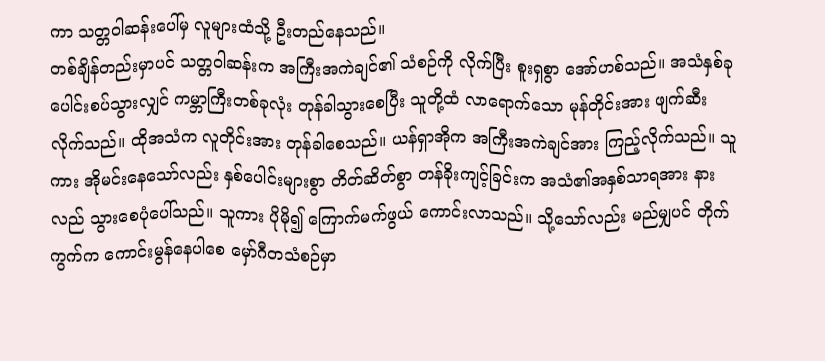ကာ သတ္တဝါဆန်းပေါ်မှ လူများထံသို့ ဦးတည်နေသည်။
တစ်ချိန်တည်းမှာပင် သတ္တဝါဆန်းက အကြီးအကဲချင်၏ သံစဉ်ကို လိုက်ပြီး စူးရှစွာ အော်ဟစ်သည်။ အသံနှစ်ခု ပေါင်းစပ်သွားလျှင် ကမ္ဘာကြီးတစ်ခုလုံး တုန်ခါသွားစေပြီး သူတို့ထံ လာရောက်သော မုန်တိုင်းအား ဖျက်ဆီးလိုက်သည်။ ထိုအသံက လူတိုင်းအား တုန်ခါစေသည်။ ယန်ရှာအိုက အကြီးအကဲချင်အား ကြည့်လိုက်သည်။ သူကား အိုမင်းနေသော်လည်း နှစ်ပေါင်းများစွာ တိတ်ဆိတ်စွာ တန်ခိုးကျင့်ခြင်းက အသံ၏အနှစ်သာရအား နားလည် သွားစေပုံပေါ်သည်။ သူကား ပိုမို၍ ကြောက်မက်ဖွယ် ကောင်းလာသည်။ သို့သော်လည်း မည်မျှပင် တိုက်ကွက်က ကောင်းမွန်နေပါစေ မှော်ဂီတသံစဉ်မှာ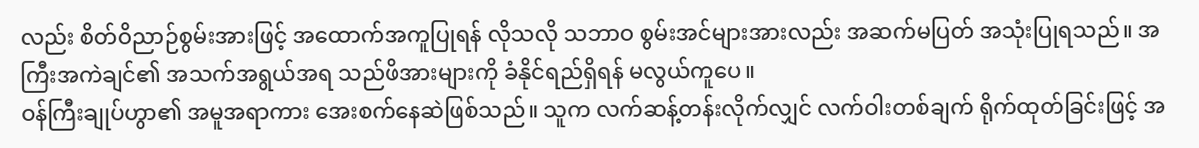လည်း စိတ်ဝိညာဉ်စွမ်းအားဖြင့် အထောက်အကူပြုရန် လိုသလို သဘာဝ စွမ်းအင်များအားလည်း အဆက်မပြတ် အသုံးပြုရသည်။ အကြီးအကဲချင်၏ အသက်အရွယ်အရ သည်ဖိအားများကို ခံနိုင်ရည်ရှိရန် မလွယ်ကူပေ။
ဝန်ကြီးချုပ်ဟွာ၏ အမူအရာကား အေးစက်နေဆဲဖြစ်သည်။ သူက လက်ဆန့်တန်းလိုက်လျှင် လက်ဝါးတစ်ချက် ရိုက်ထုတ်ခြင်းဖြင့် အ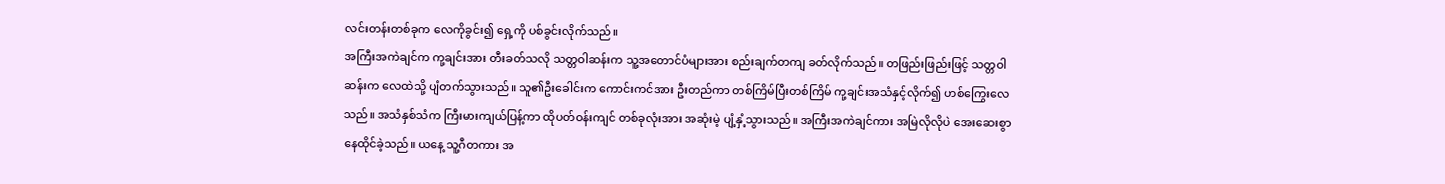လင်းတန်းတစ်ခုက လေကိုခွင်း၍ ရှေ့ကို ပစ်ခွင်းလိုက်သည်။
အကြီးအကဲချင်က ကု့ချင်းအား တီးခတ်သလို သတ္တဝါဆန်းက သူ့အတောင်ပံများအား စည်းချက်တကျ ခတ်လိုက်သည်။ တဖြည်းဖြည်းဖြင့် သတ္တဝါဆန်းက လေထဲသို့ ပျံတက်သွားသည်။ သူ၏ဦးခေါင်းက ကောင်းကင်အား ဦးတည်ကာ တစ်ကြိမ်ပြီးတစ်ကြိမ် ကု့ချင်းအသံနှင့်လိုက်၍ ဟစ်ကြွေးလေသည်။ အသံနှစ်သံက ကြီးမားကျယ်ပြန့်ကာ ထိုပတ်ဝန်းကျင် တစ်ခုလုံးအား အဆုံးမဲ့ ပျံ့နှံ့သွားသည်။ အကြီးအကဲချင်ကား အမြဲလိုလိုပဲ အေးဆေးစွာ နေထိုင်ခဲ့သည်။ ယနေ့ သူ့ဂီတကား အ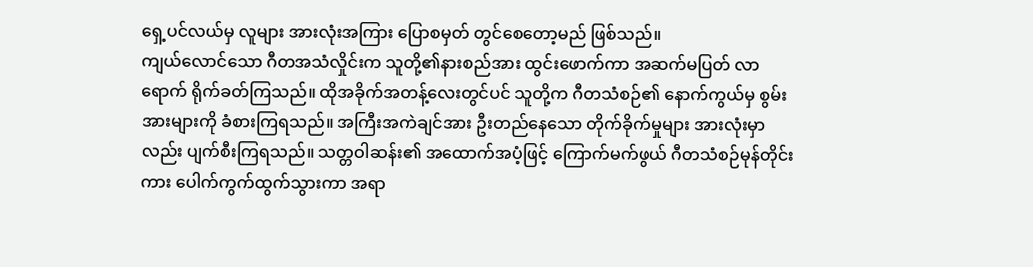ရှေ့ပင်လယ်မှ လူများ အားလုံးအကြား ပြောစမှတ် တွင်စေတော့မည် ဖြစ်သည်။
ကျယ်လောင်သော ဂီတအသံလှိုင်းက သူတို့၏နားစည်အား ထွင်းဖောက်ကာ အဆက်မပြတ် လာရောက် ရိုက်ခတ်ကြသည်။ ထိုအခိုက်အတန့်လေးတွင်ပင် သူတို့က ဂီတသံစဉ်၏ နောက်ကွယ်မှ စွမ်းအားများကို ခံစားကြရသည်။ အကြီးအကဲချင်အား ဦးတည်နေသော တိုက်ခိုက်မှုများ အားလုံးမှာလည်း ပျက်စီးကြရသည်။ သတ္တဝါဆန်း၏ အထောက်အပံ့ဖြင့် ကြောက်မက်ဖွယ် ဂီတသံစဉ်မုန်တိုင်းကား ပေါက်ကွက်ထွက်သွားကာ အရာ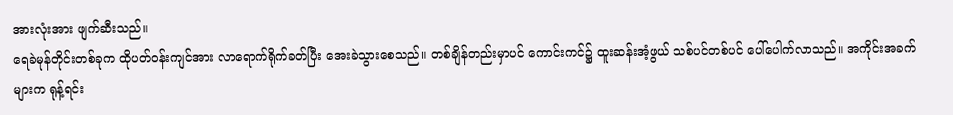အားလုံးအား ဖျက်ဆီးသည်။
ရေခဲမုန်တိုင်းတစ်ခုက ထိုပတ်ဝန်းကျင်အား လာရောက်ရိုက်ခတ်ပြီး အေးခဲသွားစေသည်။ တစ်ချိန်တည်းမှာပင် ကောင်းကင်၌ ထူးဆန်းအံ့ဖွယ် သစ်ပင်တစ်ပင် ပေါ်ပေါက်လာသည်။ အကိုင်းအခက်များက ရုန့်ရင်း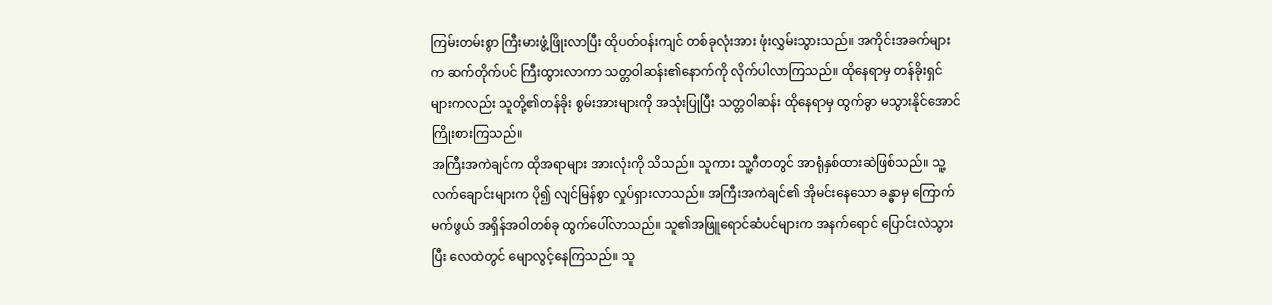ကြမ်းတမ်းစွာ ကြီးမားဖွံ့ဖြိုးလာပြီး ထိုပတ်ဝန်းကျင် တစ်ခုလုံးအား ဖုံးလွှမ်းသွားသည်။ အကိုင်းအခက်များက ဆက်တိုက်ပင် ကြီးထွားလာကာ သတ္တဝါဆန်း၏နောက်ကို လိုက်ပါလာကြသည်။ ထိုနေရာမှ တန်ခိုးရှင်များကလည်း သူတို့၏တန်ခိုး စွမ်းအားများကို အသုံးပြုပြီး သတ္တဝါဆန်း ထိုနေရာမှ ထွက်ခွာ မသွားနိုင်အောင် ကြိုးစားကြသည်။
အကြီးအကဲချင်က ထိုအရာများ အားလုံးကို သိသည်။ သူကား သူ့ဂီတတွင် အာရုံနှစ်ထားဆဲဖြစ်သည်။ သူ့လက်ချောင်းများက ပို၍ လျင်မြန်စွာ လှုပ်ရှားလာသည်။ အကြီးအကဲချင်၏ အိုမင်းနေသော ခန္ဓာမှ ကြောက်မက်ဖွယ် အရှိန်အဝါတစ်ခု ထွက်ပေါ်လာသည်။ သူ၏အဖြူရောင်ဆံပင်များက အနက်ရောင် ပြောင်းလဲသွားပြီး လေထဲတွင် မျောလွင့်နေကြသည်။ သူ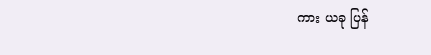ကား ယခု ပြန်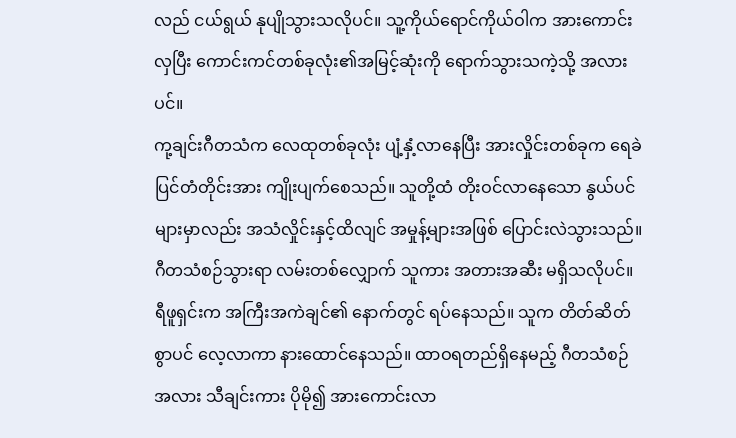လည် ငယ်ရွယ် နုပျိုသွားသလိုပင်။ သူ့ကိုယ်ရောင်ကိုယ်ဝါက အားကောင်းလှပြီး ကောင်းကင်တစ်ခုလုံး၏အမြင့်ဆုံးကို ရောက်သွားသကဲ့သို့ အလားပင်။
ကု့ချင်းဂီတသံက လေထုတစ်ခုလုံး ပျံ့နှံ့လာနေပြီး အားလှိုင်းတစ်ခုက ရေခဲပြင်တံတိုင်းအား ကျိုးပျက်စေသည်။ သူတို့ထံ တိုးဝင်လာနေသော နွယ်ပင်များမှာလည်း အသံလှိုင်းနှင့်ထိလျင် အမှုန့်များအဖြစ် ပြောင်းလဲသွားသည်။ ဂီတသံစဉ်သွားရာ လမ်းတစ်လျှောက် သူကား အတားအဆီး မရှိသလိုပင်။
ရီဖူရှင်းက အကြီးအကဲချင်၏ နောက်တွင် ရပ်နေသည်။ သူက တိတ်ဆိတ်စွာပင် လေ့လာကာ နားထောင်နေသည်။ ထာဝရတည်ရှိနေမည့် ဂီတသံစဉ်အလား သီချင်းကား ပိုမို၍ အားကောင်းလာ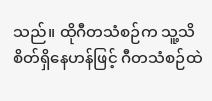သည်။ ထိုဂီတသံစဉ်က သူ့သိစိတ်ရှိနေဟန်ဖြင့် ဂီတသံစဉ်ထဲ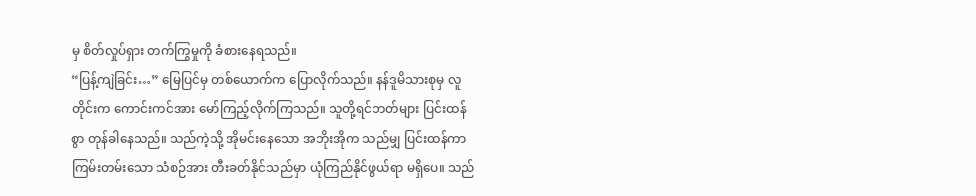မှ စိတ်လှုပ်ရှား တက်ကြွမှုကို ခံစားနေရသည်။
“ပြန့်ကျဲခြင်း…” မြေပြင်မှ တစ်ယောက်က ပြောလိုက်သည်။ နန်ဒူမိသားစုမှ လူတိုင်းက ကောင်းကင်အား မော်ကြည့်လိုက်ကြသည်။ သူတို့ရင်ဘတ်များ ပြင်းထန်စွာ တုန်ခါနေသည်။ သည်ကဲ့သို့ အိုမင်းနေသော အဘိုးအိုက သည်မျှ ပြင်းထန်ကာ ကြမ်းတမ်းသော သံစဉ်အား တီးခတ်နိုင်သည်မှာ ယုံကြည်နိုင်ဖွယ်ရာ မရှိပေ။ သည်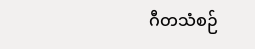ဂီတသံစဉ်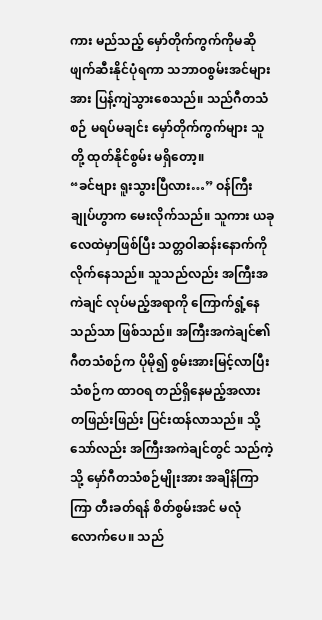ကား မည်သည့် မှော်တိုက်ကွက်ကိုမဆို ဖျက်ဆီးနိုင်ပုံရကာ သဘာဝစွမ်းအင်များအား ပြန့်ကျဲသွားစေသည်။ သည်ဂီတသံစဉ် မရပ်မချင်း မှော်တိုက်ကွက်များ သူတို့ ထုတ်နိုင်စွမ်း မရှိတော့။
“ခင်ဗျား ရူးသွားပြီလား…” ဝန်ကြီးချုပ်ဟွာက မေးလိုက်သည်။ သူကား ယခု လေထဲမှာဖြစ်ပြီး သတ္တဝါဆန်းနောက်ကို လိုက်နေသည်။ သူသည်လည်း အကြီးအကဲချင် လုပ်မည့်အရာကို ကြောက်ရွံ့နေသည်သာ ဖြစ်သည်။ အကြီးအကဲချင်၏ ဂီတသံစဉ်က ပိုမို၍ စွမ်းအားမြင့်လာပြီး သံစဉ်က ထာဝရ တည်ရှိနေမည့်အလား တဖြည်းဖြည်း ပြင်းထန်လာသည်။ သို့သော်လည်း အကြီးအကဲချင်တွင် သည်ကဲ့သို့ မှော်ဂီတသံစဉ်မျိုးအား အချိန်ကြာကြာ တီးခတ်ရန် စိတ်စွမ်းအင် မလုံလောက်ပေ။ သည်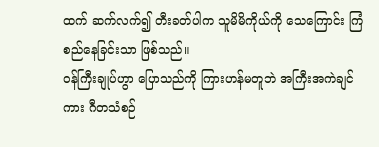ထက် ဆက်လက်၍ တီးခတ်ပါက သူမိမိကိုယ်ကို သေကြောင်း ကြံစည်နေခြင်းသာ ဖြစ်သည်။
ဝန်ကြီးချုပ်ဟွာ ပြောသည်ကို ကြားဟန်မတူဘဲ အကြီးအကဲချင်ကား ဂီတသံစဉ်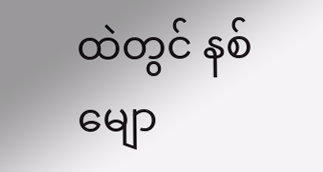ထဲတွင် နစ်မျော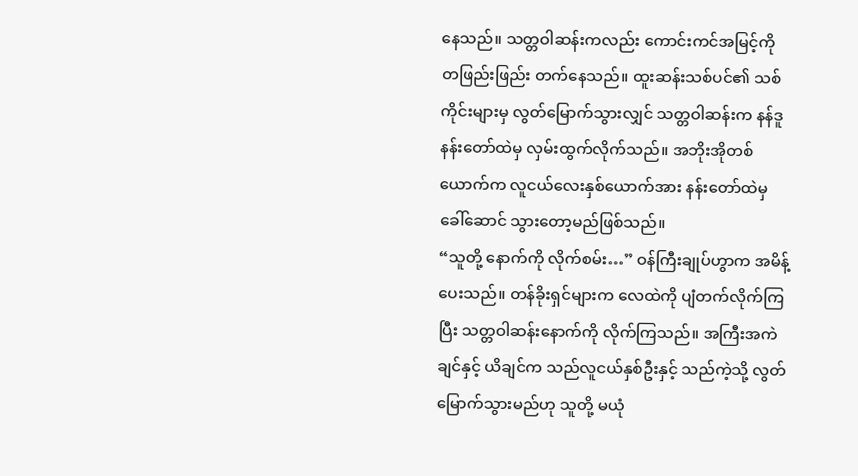နေသည်။ သတ္တဝါဆန်းကလည်း ကောင်းကင်အမြင့်ကို တဖြည်းဖြည်း တက်နေသည်။ ထူးဆန်းသစ်ပင်၏ သစ်ကိုင်းများမှ လွတ်မြောက်သွားလျှင် သတ္တဝါဆန်းက နန်ဒူနန်းတော်ထဲမှ လှမ်းထွက်လိုက်သည်။ အဘိုးအိုတစ်ယောက်က လူငယ်လေးနှစ်ယောက်အား နန်းတော်ထဲမှ ခေါ်ဆောင် သွားတော့မည်ဖြစ်သည်။
“သူတို့ နောက်ကို လိုက်စမ်း…” ဝန်ကြီးချုပ်ဟွာက အမိန့်ပေးသည်။ တန်ခိုးရှင်များက လေထဲကို ပျံတက်လိုက်ကြပြီး သတ္တဝါဆန်းနောက်ကို လိုက်ကြသည်။ အကြီးအကဲချင်နှင့် ယိချင်က သည်လူငယ်နှစ်ဦးနှင့် သည်ကဲ့သို့ လွတ်မြောက်သွားမည်ဟု သူတို့ မယုံ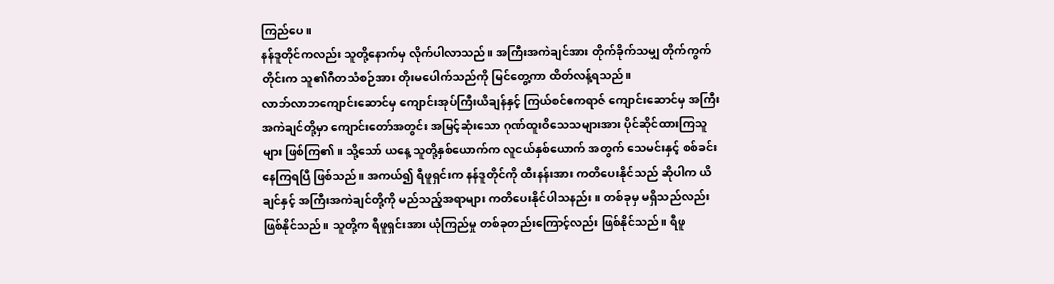ကြည်ပေ။
နန်ဒူတိုင်ကလည်း သူတို့နောက်မှ လိုက်ပါလာသည်။ အကြီးအကဲချင်အား တိုက်ခိုက်သမျှ တိုက်ကွက်တိုင်းက သူ၏ဂီတသံစဉ်အား တိုးမပေါက်သည်ကို မြင်တွေ့ကာ ထိတ်လန့်ရသည်။
လာဘ်လာဘကျောင်းဆောင်မှ ကျောင်းအုပ်ကြီးယိချန်နှင့် ကြယ်စင်ဧကရာဇ် ကျောင်းဆောင်မှ အကြီးအကဲချင်တို့မှာ ကျောင်းတော်အတွင်း အမြင့်ဆုံးသော ဂုဏ်ထူးဝိသေသများအား ပိုင်ဆိုင်ထားကြသူများ ဖြစ်ကြ၏။ သို့သော် ယနေ့ သူတို့နှစ်ယောက်က လူငယ်နှစ်ယောက် အတွက် သေမင်းနှင့် စစ်ခင်းနေကြရပြီ ဖြစ်သည်။ အကယ်၍ ရီဖူရှင်းက နန်ဒူတိုင်ကို ထီးနန်းအား ကတိပေးနိုင်သည် ဆိုပါက ယိချင်နှင့် အကြီးအကဲချင်တို့ကို မည်သည့်အရာများ ကတိပေးနိုင်ပါသနည်း။ တစ်ခုမှ မရှိသည်လည်း ဖြစ်နိုင်သည်။ သူတို့က ရီဖူရှင်းအား ယုံကြည်မှု တစ်ခုတည်းကြောင့်လည်း ဖြစ်နိုင်သည်။ ရီဖူ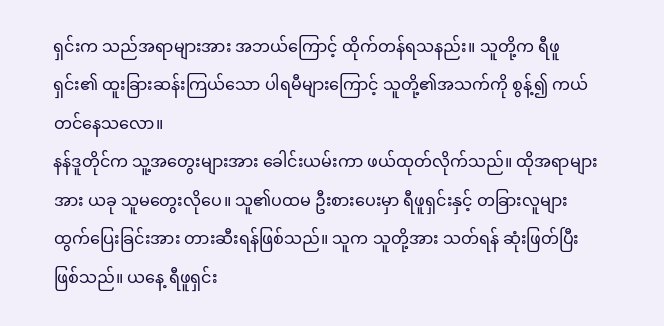ရှင်းက သည်အရာများအား အဘယ်ကြောင့် ထိုက်တန်ရသနည်း။ သူတို့က ရီဖူရှင်း၏ ထူးခြားဆန်းကြယ်သော ပါရမီများကြောင့် သူတို့၏အသက်ကို စွန့်၍ ကယ်တင်နေသလော။
နန်ဒူတိုင်က သူ့အတွေးများအား ခေါင်းယမ်းကာ ဖယ်ထုတ်လိုက်သည်။ ထိုအရာများအား ယခု သူမတွေးလိုပေ။ သူ၏ပထမ ဦးစားပေးမှာ ရီဖူရှင်းနှင့် တခြားလူများ ထွက်ပြေးခြင်းအား တားဆီးရန်ဖြစ်သည်။ သူက သူတို့အား သတ်ရန် ဆုံးဖြတ်ပြီးဖြစ်သည်။ ယနေ့ ရီဖူရှင်း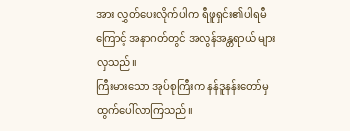အား လွှတ်ပေးလိုက်ပါက ရီဖူရှင်း၏ပါရမီကြောင့် အနာဂတ်တွင် အလွန်အန္တရာယ် များလှသည်။
ကြီးမားသော အုပ်စုကြီးက နန်ဒူနန်းတော်မှ ထွက်ပေါ်လာကြသည်။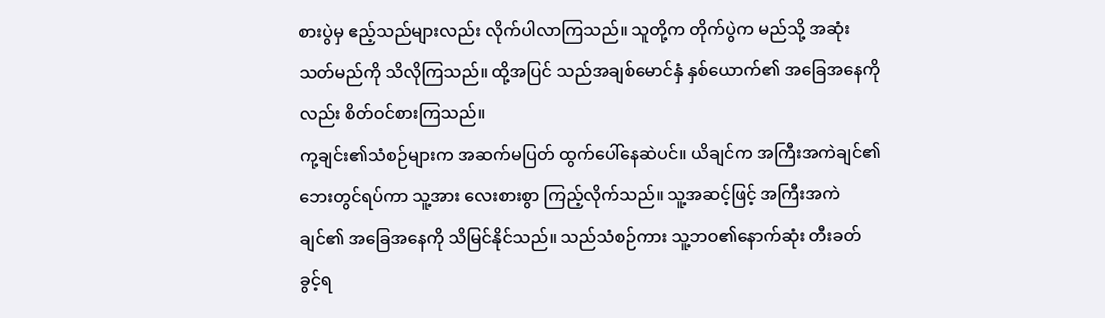စားပွဲမှ ဧည့်သည်များလည်း လိုက်ပါလာကြသည်။ သူတို့က တိုက်ပွဲက မည်သို့ အဆုံးသတ်မည်ကို သိလိုကြသည်။ ထို့အပြင် သည်အချစ်မောင်နှံ နှစ်ယောက်၏ အခြေအနေကိုလည်း စိတ်ဝင်စားကြသည်။
ကု့ချင်း၏သံစဉ်များက အဆက်မပြတ် ထွက်ပေါ်နေဆဲပင်။ ယိချင်က အကြီးအကဲချင်၏ ဘေးတွင်ရပ်ကာ သူ့အား လေးစားစွာ ကြည့်လိုက်သည်။ သူ့အဆင့်ဖြင့် အကြီးအကဲချင်၏ အခြေအနေကို သိမြင်နိုင်သည်။ သည်သံစဉ်ကား သူ့ဘဝ၏နောက်ဆုံး တီးခတ်ခွင့်ရ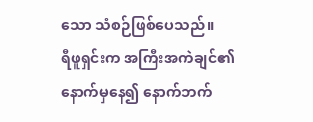သော သံစဉ်ဖြစ်ပေသည်။
ရီဖူရှင်းက အကြီးအကဲချင်၏ နောက်မှနေ၍ နောက်ဘက်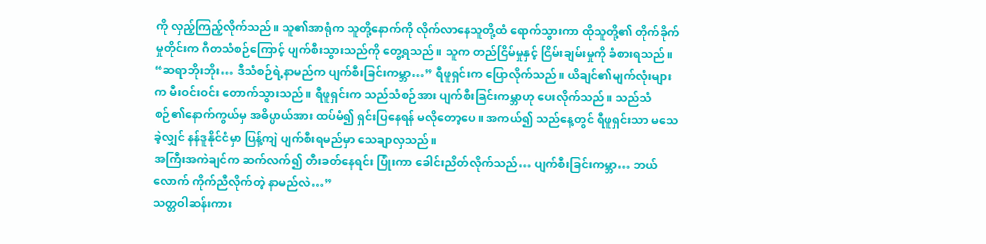ကို လှည့်ကြည့်လိုက်သည်။ သူ၏အာရုံက သူတို့နောက်ကို လိုက်လာနေသူတို့ထံ ရောက်သွားကာ ထိုသူတို့၏ တိုက်ခိုက်မှုတိုင်းက ဂီတသံစဉ်ကြောင့် ပျက်စီးသွားသည်ကို တွေ့ရသည်။ သူက တည်ငြိမ်မှုနှင့် ငြိမ်းချမ်းမှုကို ခံစားရသည်။
“ဆရာဘိုးဘိုး… ဒီသံစဉ်ရဲ့နာမည်က ပျက်စီးခြင်းကမ္ဘာ…” ရီဖူရှင်းက ပြောလိုက်သည်။ ယိချင်၏မျက်လုံးများက မီးဝင်းဝင်း တောက်သွားသည်။ ရီဖူရှင်းက သည်သံစဉ်အား ပျက်စီးခြင်းကမ္ဘာဟု ပေးလိုက်သည်။ သည်သံစဉ်၏နောက်ကွယ်မှ အဓိပ္ပာယ်အား ထပ်မံ၍ ရှင်းပြနေရန် မလိုတော့ပေ။ အကယ်၍ သည်နေ့တွင် ရီဖူရှင်းသာ မသေခဲ့လျှင် နန်ဒူနိုင်ငံမှာ ပြန့်ကျဲ ပျက်စီးရမည်မှာ သေချာလှသည်။
အကြီးအကဲချင်က ဆက်လက်၍ တီးခတ်နေရင်း ပြုံးကာ ခေါင်းညိတ်လိုက်သည်… ပျက်စီးခြင်းကမ္ဘာ… ဘယ်လောက် ကိုက်ညီလိုက်တဲ့ နာမည်လဲ…”
သတ္တဝါဆန်းကား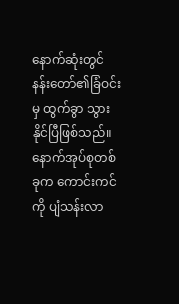နောက်ဆုံးတွင် နန်းတော်၏ခြံဝင်းမှ ထွက်ခွာ သွားနိုင်ပြီဖြစ်သည်။ နောက်အုပ်စုတစ်ခုက ကောင်းကင်ကို ပျံသန်းလာ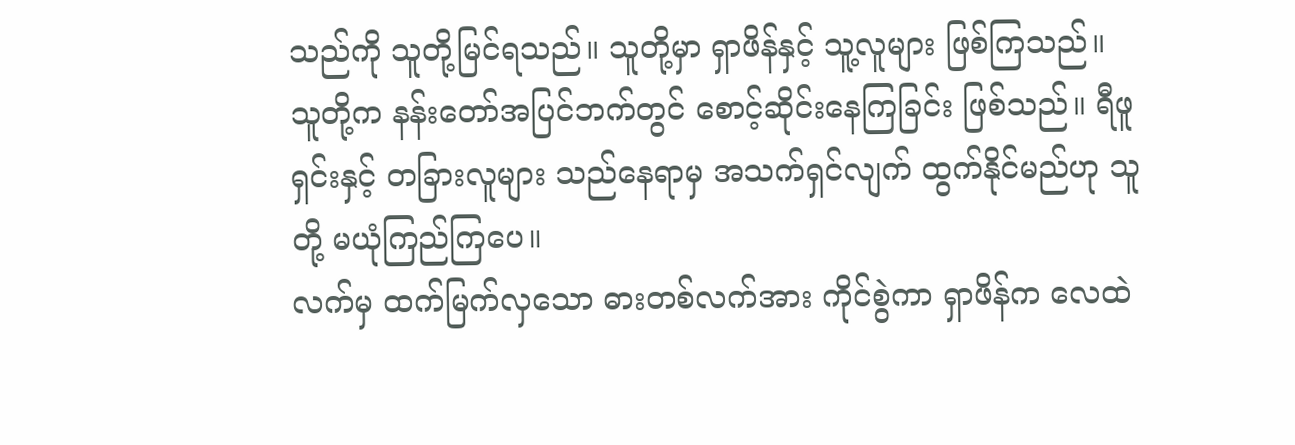သည်ကို သူတို့မြင်ရသည်။ သူတို့မှာ ရှာဖိန်နှင့် သူ့လူများ ဖြစ်ကြသည်။ သူတို့က နန်းတော်အပြင်ဘက်တွင် စောင့်ဆိုင်းနေကြခြင်း ဖြစ်သည်။ ရီဖူရှင်းနှင့် တခြားလူများ သည်နေရာမှ အသက်ရှင်လျက် ထွက်နိုင်မည်ဟု သူတို့ မယုံကြည်ကြပေ။
လက်မှ ထက်မြက်လှသော ဓားတစ်လက်အား ကိုင်စွဲကာ ရှာဖိန်က လေထဲ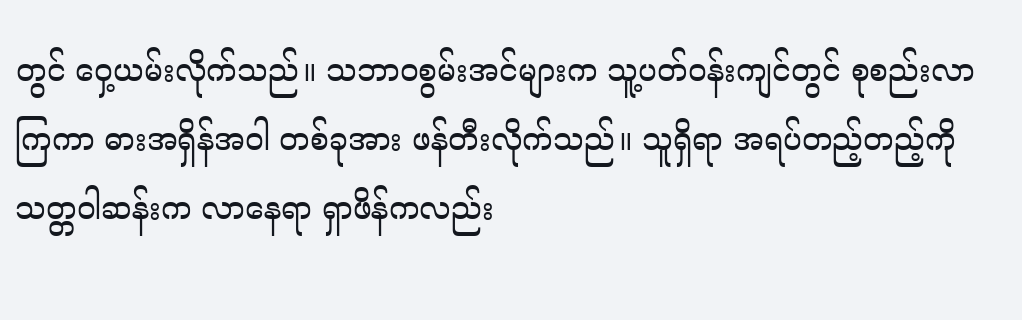တွင် ဝှေ့ယမ်းလိုက်သည်။ သဘာဝစွမ်းအင်များက သူ့ပတ်ဝန်းကျင်တွင် စုစည်းလာကြကာ ဓားအရှိန်အဝါ တစ်ခုအား ဖန်တီးလိုက်သည်။ သူရှိရာ အရပ်တည့်တည့်ကို သတ္တဝါဆန်းက လာနေရာ ရှာဖိန်ကလည်း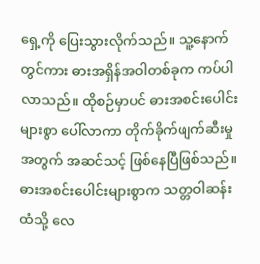ရှေ့ကို ပြေးသွားလိုက်သည်။ သူ့နောက်တွင်ကား ဓားအရှိန်အဝါတစ်ခုက ကပ်ပါလာသည်။ ထိုစဉ်မှာပင် ဓားအစင်းပေါင်းများစွာ ပေါ်လာကာ တိုက်ခိုက်ဖျက်ဆီးမှုအတွက် အဆင်သင့် ဖြစ်နေပြီဖြစ်သည်။
ဓားအစင်းပေါင်းများစွာက သတ္တဝါဆန်းထံသို့ လေ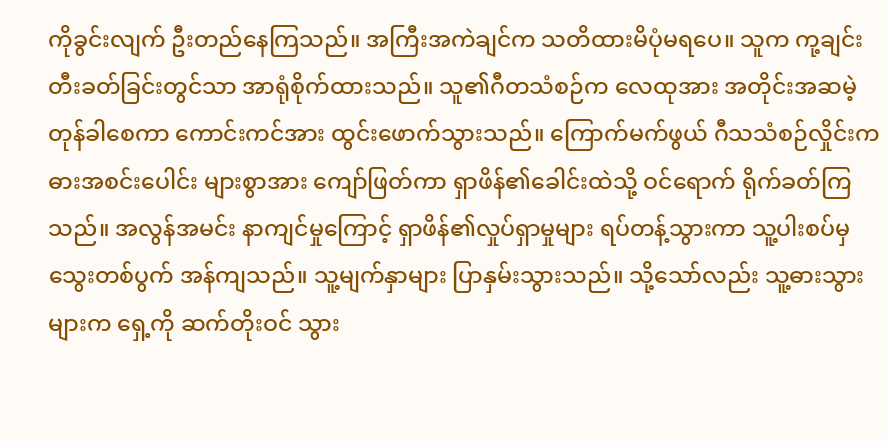ကိုခွင်းလျက် ဦးတည်နေကြသည်။ အကြီးအကဲချင်က သတိထားမိပုံမရပေ။ သူက ကု့ချင်းတီးခတ်ခြင်းတွင်သာ အာရုံစိုက်ထားသည်။ သူ၏ဂီတသံစဉ်က လေထုအား အတိုင်းအဆမဲ့တုန်ခါစေကာ ကောင်းကင်အား ထွင်းဖောက်သွားသည်။ ကြောက်မက်ဖွယ် ဂီသသံစဉ်လှိုင်းက ဓားအစင်းပေါင်း များစွာအား ကျော်ဖြတ်ကာ ရှာဖိန်၏ခေါင်းထဲသို့ ဝင်ရောက် ရိုက်ခတ်ကြသည်။ အလွန်အမင်း နာကျင်မှုကြောင့် ရှာဖိန်၏လှုပ်ရှာမှုများ ရပ်တန့်သွားကာ သူ့ပါးစပ်မှ သွေးတစ်ပွက် အန်ကျသည်။ သူ့မျက်နှာများ ပြာနှမ်းသွားသည်။ သို့သော်လည်း သူ့ဓားသွားများက ရှေ့ကို ဆက်တိုးဝင် သွား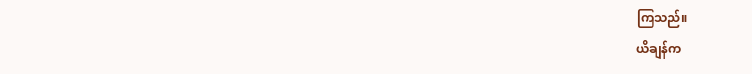ကြသည်။
ယိချန်က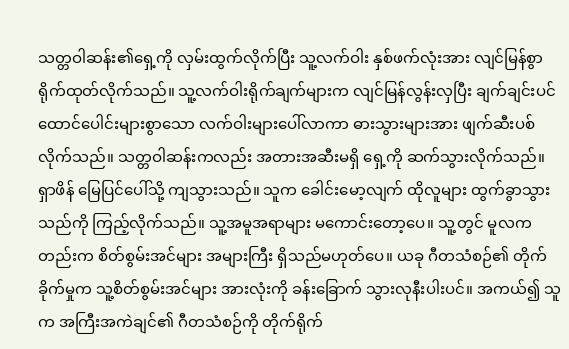သတ္တဝါဆန်း၏ရှေ့ကို လှမ်းထွက်လိုက်ပြီး သူ့လက်ဝါး နှစ်ဖက်လုံးအား လျင်မြန်စွာ ရိုက်ထုတ်လိုက်သည်။ သူ့လက်ဝါးရိုက်ချက်များက လျင်မြန်လွန်းလှပြီး ချက်ချင်းပင် ထောင်ပေါင်းများစွာသော လက်ဝါးများပေါ်လာကာ ဓားသွားများအား ဖျက်ဆီးပစ်လိုက်သည်။ သတ္တဝါဆန်းကလည်း အတားအဆီးမရှိ ရှေ့ကို ဆက်သွားလိုက်သည်။
ရှာဖိန် မြေပြင်ပေါ်သို့ ကျသွားသည်။ သူက ခေါင်းမော့လျက် ထိုလူများ ထွက်ခွာသွားသည်ကို ကြည့်လိုက်သည်။ သူ့အမူအရာများ မကောင်းတော့ပေ။ သူ့တွင် မူလကတည်းက စိတ်စွမ်းအင်များ အများကြီး ရှိသည်မဟုတ်ပေ။ ယခု ဂီတသံစဉ်၏ တိုက်ခိုက်မှုက သူ့စိတ်စွမ်းအင်များ အားလုံးကို ခန်းခြောက် သွားလုနီးပါးပင်။ အကယ်၍ သူက အကြီးအကဲချင်၏ ဂီတသံစဉ်ကို တိုက်ရိုက်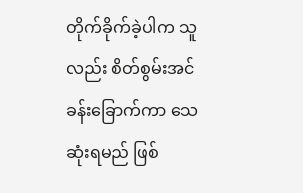တိုက်ခိုက်ခဲ့ပါက သူလည်း စိတ်စွမ်းအင် ခန်းခြောက်ကာ သေဆုံးရမည် ဖြစ်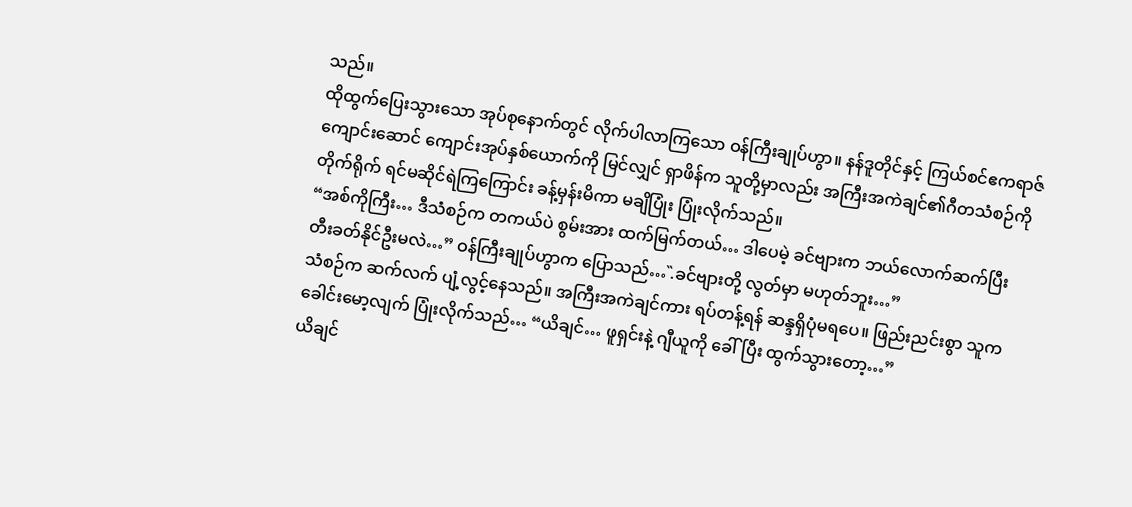သည်။
ထိုထွက်ပြေးသွားသော အုပ်စုနောက်တွင် လိုက်ပါလာကြသော ဝန်ကြီးချုပ်ဟွာ။ နန်ဒူတိုင်နှင့် ကြယ်စင်ဧကရာဇ် ကျောင်းဆောင် ကျောင်းအုပ်နှစ်ယောက်ကို မြင်လျှင် ရှာဖိန်က သူတို့မှာလည်း အကြီးအကဲချင်၏ဂီတသံစဉ်ကို တိုက်ရိုက် ရင်မဆိုင်ရဲကြကြောင်း ခန့်မှန်းမိကာ မချိပြုံး ပြုံးလိုက်သည်။
“အစ်ကိုကြီး… ဒီသံစဉ်က တကယ်ပဲ စွမ်းအား ထက်မြက်တယ်… ဒါပေမဲ့ ခင်ဗျားက ဘယ်လောက်ဆက်ပြီး တီးခတ်နိုင်ဦးမလဲ…” ဝန်ကြီးချုပ်ဟွာက ပြောသည်… .̏ခင်ဗျားတို့ လွတ်မှာ မဟုတ်ဘူး…”
သံစဉ်က ဆက်လက် ပျံ့လွင့်နေသည်။ အကြီးအကဲချင်ကား ရပ်တန့်ရန် ဆန္ဒရှိပုံမရပေ။ ဖြည်းညင်းစွာ သူက ခေါင်းမော့လျက် ပြုံးလိုက်သည်… “ယိချင်… ဖူရှင်းနဲ့ ဂျီယူကို ခေါ်ပြီး ထွက်သွားတော့…”
ယိချင်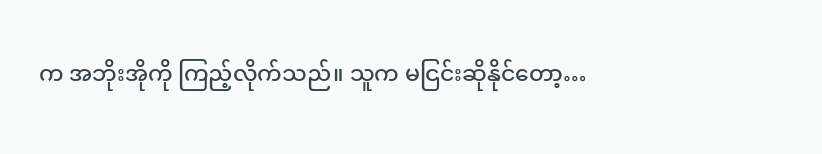က အဘိုးအိုကို ကြည့်လိုက်သည်။ သူက မငြင်းဆိုနိုင်တော့…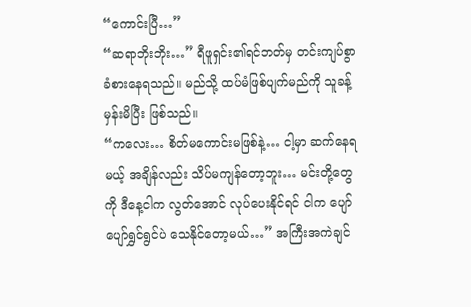“ကောင်းပြီ…”
“ဆရာဘိုးဘိုး…” ရီဖူရှင်း၏ရင်ဘတ်မှ တင်းကျပ်စွာ ခံစားနေရသည်။ မည်သို့ ထပ်မံဖြစ်ပျက်မည်ကို သူခန့်မှန်းမိပြီး ဖြစ်သည်။
“ကလေး… စိတ်မကောင်းမဖြစ်နဲ့… ငါ့မှာ ဆက်နေရမယ့် အချိန်လည်း သိပ်မကျန်တော့ဘူး… မင်းတို့တွေကို ဒီနေ့ငါက လွတ်အောင် လုပ်ပေးနိုင်ရင် ငါက ပျော်ပျော်ရွှင်ရွင်ပဲ သေနိုင်တော့မယ်…” အကြီးအကဲချင်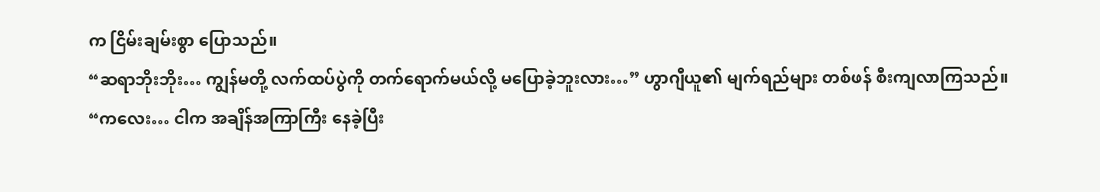က ငြိမ်းချမ်းစွာ ပြောသည်။
“ဆရာဘိုးဘိုး… ကျွန်မတို့ လက်ထပ်ပွဲကို တက်ရောက်မယ်လို့ မပြောခဲ့ဘူးလား…” ဟွာဂျီယူ၏ မျက်ရည်များ တစ်ဖန် စီးကျလာကြသည်။
“ကလေး… ငါက အချိန်အကြာကြီး နေခဲ့ပြီး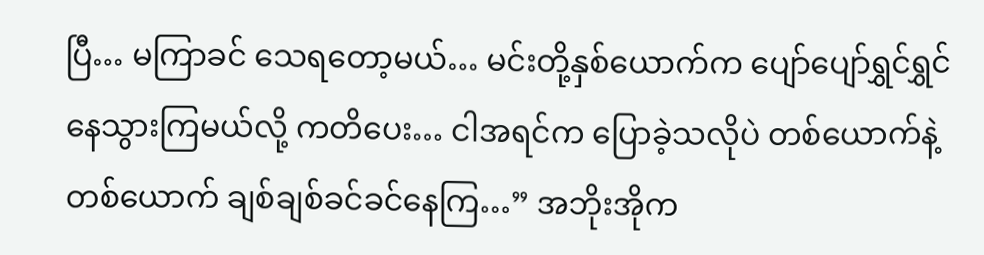ပြီ… မကြာခင် သေရတော့မယ်… မင်းတို့နှစ်ယောက်က ပျော်ပျော်ရွှင်ရွှင် နေသွားကြမယ်လို့ ကတိပေး… ငါအရင်က ပြောခဲ့သလိုပဲ တစ်ယောက်နဲ့တစ်ယောက် ချစ်ချစ်ခင်ခင်နေကြ…” အဘိုးအိုက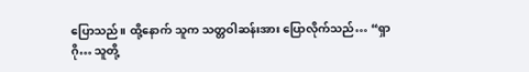ပြောသည်။ ထို့နောက် သူက သတ္တဝါဆန်းအား ပြောလိုက်သည်… “ရှာဂို… သူတို့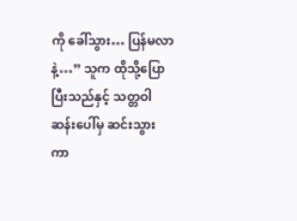ကို ခေါ်သွား… ပြန်မလာနဲ့…” သူက ထိုသို့ပြောပြီးသည်နှင့် သတ္တဝါဆန်းပေါ်မှ ဆင်းသွားကာ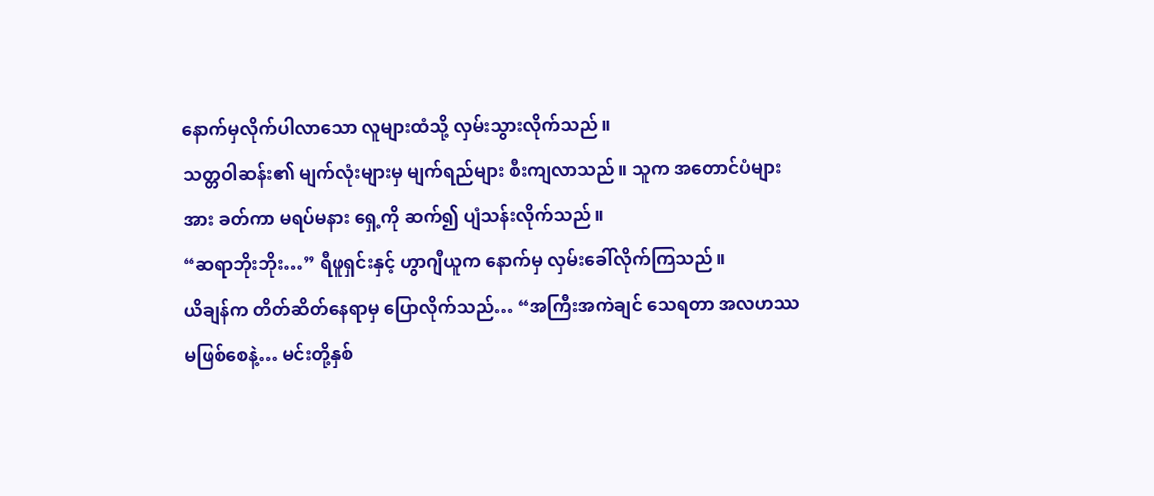နောက်မှလိုက်ပါလာသော လူများထံသို့ လှမ်းသွားလိုက်သည်။
သတ္တဝါဆန်း၏ မျက်လုံးများမှ မျက်ရည်များ စီးကျလာသည်။ သူက အတောင်ပံများအား ခတ်ကာ မရပ်မနား ရှေ့ကို ဆက်၍ ပျံသန်းလိုက်သည်။
“ဆရာဘိုးဘိုး…” ရီဖူရှင်းနှင့် ဟွာဂျီယူက နောက်မှ လှမ်းခေါ်လိုက်ကြသည်။
ယိချန်က တိတ်ဆိတ်နေရာမှ ပြောလိုက်သည်… “အကြီးအကဲချင် သေရတာ အလဟဿ မဖြစ်စေနဲ့… မင်းတို့နှစ်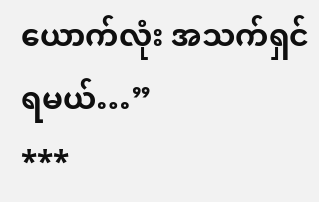ယောက်လုံး အသက်ရှင်ရမယ်…”
***